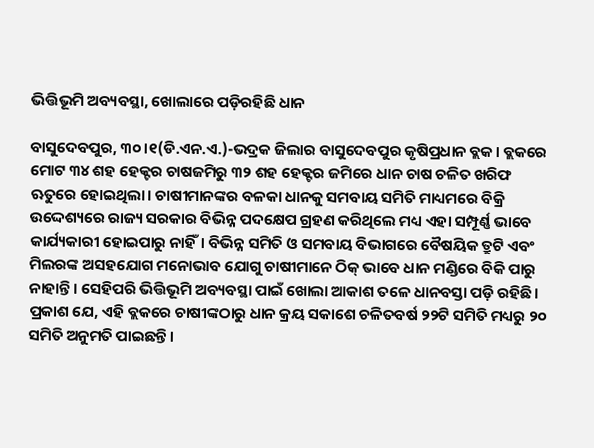ଭିତ୍ତିଭୂମି ଅବ୍ୟବସ୍ଥା, ଖୋଲାରେ ପଡ଼ିରହିଛି ଧାନ

ବାସୁଦେବପୁର, ୩୦।୧(ଡି.ଏନ.ଏ.)-ଭଦ୍ରକ ଜିଲାର ବାସୁଦେବପୁର କୃଷିପ୍ରଧାନ ବ୍ଲକ। ବ୍ଲକରେ ମୋଟ ୩୪ ଶହ ହେକ୍ଟର ଚାଷଜମିରୁ ୩୨ ଶହ ହେକ୍ଟର ଜମିରେ ଧାନ ଚାଷ ଚଳିତ ଖରିଫ ଋତୁରେ ହୋଇଥିଲା। ଚାଷୀମାନଙ୍କର ବଳକା ଧାନକୁ ସମବାୟ ସମିତି ମାଧ୍ୟମରେ ବିକ୍ରି ଉଦ୍ଦେଶ୍ୟରେ ରାଜ୍ୟ ସରକାର ବିଭିନ୍ନ ପଦକ୍ଷେପ ଗ୍ରହଣ କରିଥିଲେ ମଧ୍ୟ ଏହା ସମ୍ପୂର୍ଣ୍ଣ ଭାବେ କାର୍ଯ୍ୟକାରୀ ହୋଇପାରୁ ନାହିଁ। ବିଭିନ୍ନ ସମିତି ଓ ସମବାୟ ବିଭାଗରେ ବୈଷୟିକ ତ୍ରୁଟି ଏବଂ ମିଲରଙ୍କ ଅସହଯୋଗ ମନୋଭାବ ଯୋଗୁ ଚାଷୀମାନେ ଠିକ୍‌ ଭାବେ ଧାନ ମଣ୍ଡିରେ ବିକି ପାରୁ ନାହାନ୍ତି। ସେହିପରି ଭିତ୍ତିଭୂମି ଅବ୍ୟବସ୍ଥା ପାଇଁ ଖୋଲା ଆକାଶ ତଳେ ଧାନବସ୍ତା ପଡ଼ି ରହିଛି।
ପ୍ରକାଶ ଯେ, ଏହି ବ୍ଲକରେ ଚାଷୀଙ୍କଠାରୁ ଧାନ କ୍ରୟ ସକାଶେ ଚଳିତବର୍ଷ ୨୨ଟି ସମିତି ମଧ୍ୟରୁ ୨୦ ସମିତି ଅନୁମତି ପାଇଛନ୍ତି।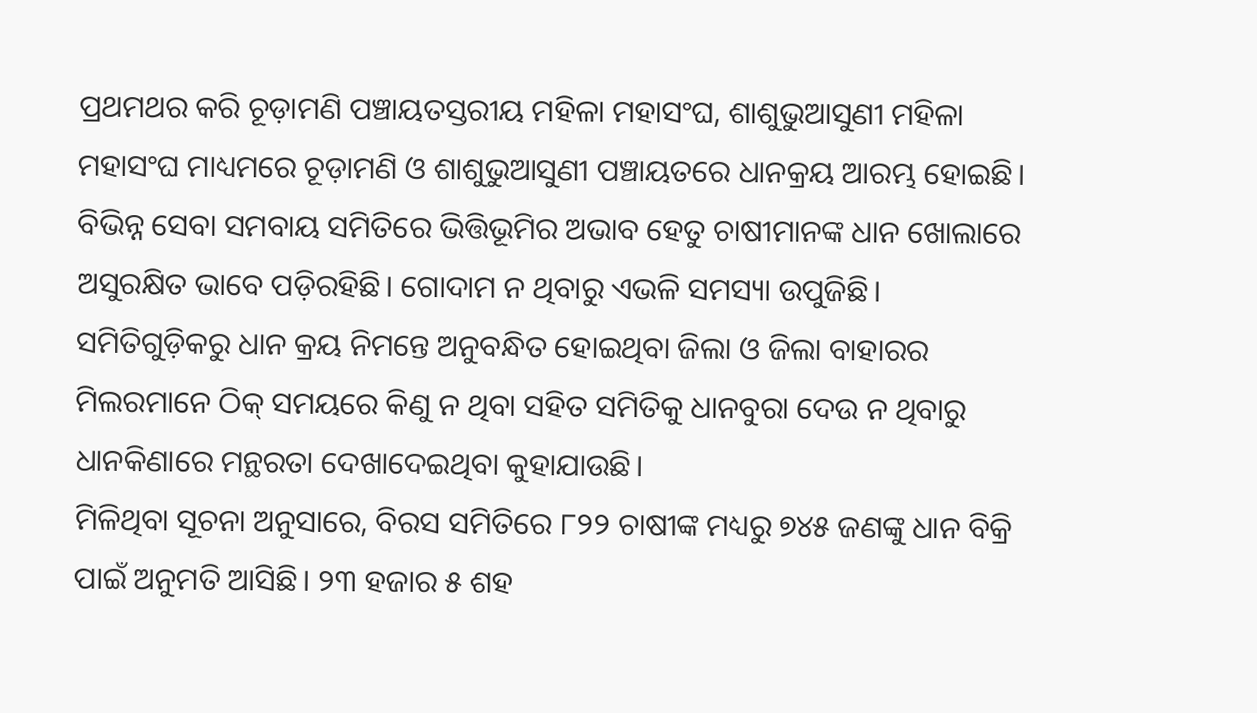ପ୍ରଥମଥର କରି ଚୂଡ଼ାମଣି ପଞ୍ଚାୟତସ୍ତରୀୟ ମହିଳା ମହାସଂଘ, ଶାଶୁଭୁଆସୁଣୀ ମହିଳା ମହାସଂଘ ମାଧ୍ୟମରେ ଚୂଡ଼ାମଣି ଓ ଶାଶୁଭୁଆସୁଣୀ ପଞ୍ଚାୟତରେ ଧାନକ୍ରୟ ଆରମ୍ଭ ହୋଇଛି। ବିଭିନ୍ନ ସେବା ସମବାୟ ସମିତିରେ ଭିତ୍ତିଭୂମିର ଅଭାବ ହେତୁ ଚାଷୀମାନଙ୍କ ଧାନ ଖୋଲାରେ ଅସୁରକ୍ଷିତ ଭାବେ ପଡ଼ିରହିଛି। ଗୋଦାମ ନ ଥିବାରୁ ଏଭଳି ସମସ୍ୟା ଉପୁଜିଛି। ସମିତିଗୁଡ଼ିକରୁ ଧାନ କ୍ରୟ ନିମନ୍ତେ ଅନୁବନ୍ଧିତ ହୋଇଥିବା ଜିଲା ଓ ଜିଲା ବାହାରର ମିଲରମାନେ ଠିକ୍‌ ସମୟରେ କିଣୁ ନ ଥିବା ସହିତ ସମିତିକୁ ଧାନବୁରା ଦେଉ ନ ଥିବାରୁ ଧାନକିଣାରେ ମନ୍ଥରତା ଦେଖାଦେଇଥିବା କୁହାଯାଉଛି।
ମିଳିଥିବା ସୂଚନା ଅନୁସାରେ, ବିରସ ସମିତିରେ ୮୨୨ ଚାଷୀଙ୍କ ମଧ୍ୟରୁ ୭୪୫ ଜଣଙ୍କୁ ଧାନ ବିକ୍ରି ପାଇଁ ଅନୁମତି ଆସିଛି। ୨୩ ହଜାର ୫ ଶହ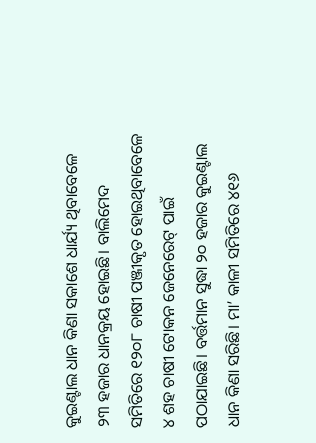କୁଇଣ୍ଟାଲ ଧାନ କିଣା ସକାଶେ ଧାର୍ଯ୍ୟ ଥିବାବେଳେ ୨୩ ହଜାର ଧାନକ୍ରୟ ହୋଇଛି। ବାଲିମେଦ ସମିତିରେ ୧୨୦୮ ଚାଷୀ ପଞ୍ଜୀକୃତ ହୋଇଥିବାବେଳେ ୪ ଶହ ଚାଷୀ ଟୋକନ ଜେନେରେଟ୍‌ ପାଇଁ ପଠାଯାଇଛି। ବର୍ତ୍ତମାନ ସୁଦ୍ଧା ୨୦ ହଜାର କୁଇଣ୍ଟାଲ ଧାନ କିଣା ସରିଛି। ମା’ କାଳୀ ସମିତିରେ ୪୧୬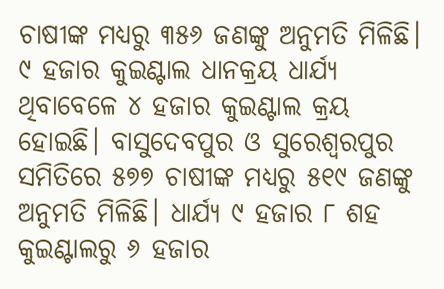ଚାଷୀଙ୍କ ମଧ୍ୟରୁ ୩୫୬ ଜଣଙ୍କୁ ଅନୁମତି ମିଳିଛି। ୯ ହଜାର କୁଇଣ୍ଟାଲ ଧାନକ୍ରୟ ଧାର୍ଯ୍ୟ ଥିବାବେଳେ ୪ ହଜାର କୁଇଣ୍ଟାଲ କ୍ରୟ ହୋଇଛି। ବାସୁଦେବପୁର ଓ ସୁରେଶ୍ୱରପୁର ସମିତିରେ ୫୭୭ ଚାଷୀଙ୍କ ମଧ୍ୟରୁ ୫୧୯ ଜଣଙ୍କୁ ଅନୁମତି ମିଳିଛି। ଧାର୍ଯ୍ୟ ୯ ହଜାର ୮ ଶହ କୁଇଣ୍ଟାଲରୁ ୬ ହଜାର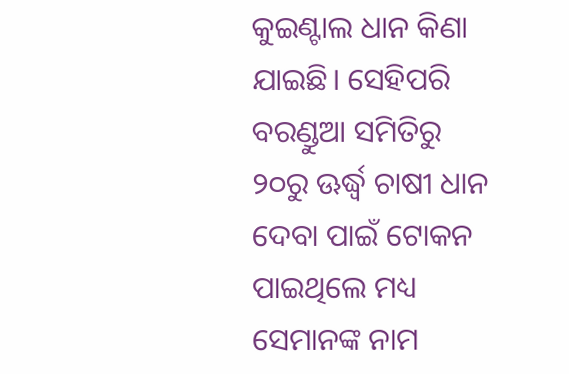କୁଇଣ୍ଟାଲ ଧାନ କିଣା ଯାଇଛି। ସେହିପରି ବରଣ୍ଡୁଆ ସମିତିରୁ ୨୦ରୁ ଊର୍ଦ୍ଧ୍ୱ ଚାଷୀ ଧାନ ଦେବା ପାଇଁ ଟୋକନ ପାଇଥିଲେ ମଧ୍ୟ ସେମାନଙ୍କ ନାମ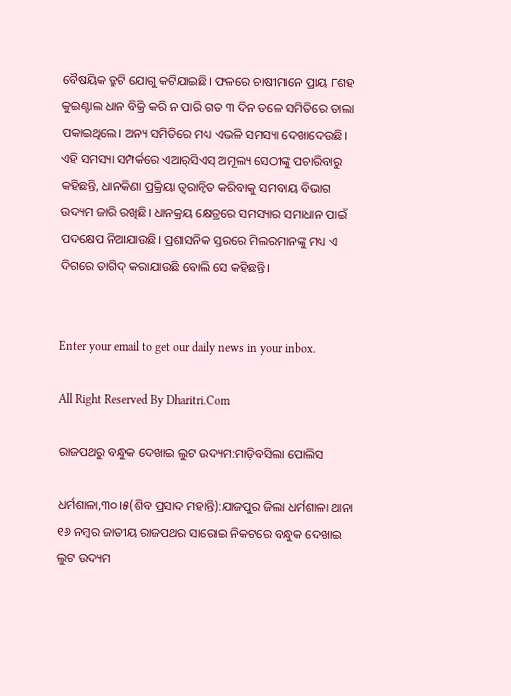ବୈଷୟିକ ତ୍ରୁଟି ଯୋଗୁ କଟିଯାଇଛି। ଫଳରେ ଚାଷୀମାନେ ପ୍ରାୟ ୮ଶହ କୁଇଣ୍ଟାଲ ଧାନ ବିକ୍ରି କରି ନ ପାରି ଗତ ୩ ଦିନ ତଳେ ସମିତିରେ ତାଲା ପକାଇଥିଲେ। ଅନ୍ୟ ସମିତିରେ ମଧ୍ୟ ଏଭଳି ସମସ୍ୟା ଦେଖାଦେଉଛି। ଏହି ସମସ୍ୟା ସମ୍ପର୍କରେ ଏଆର୍‌ସିଏସ୍‌ ଅମୂଲ୍ୟ ସେଠୀଙ୍କୁ ପଚାରିବାରୁ କହିଛନ୍ତି, ଧାନକିଣା ପ୍ରକ୍ରିୟା ତ୍ୱରାନ୍ବିତ କରିବାକୁ ସମବାୟ ବିଭାଗ ଉଦ୍ୟମ ଜାରି ରଖିଛି। ଧାନକ୍ରୟ କ୍ଷେତ୍ରରେ ସମସ୍ୟାର ସମାଧାନ ପାଇଁ ପଦକ୍ଷେପ ନିଆଯାଉଛି। ପ୍ରଶାସନିକ ସ୍ତରରେ ମିଲରମାନଙ୍କୁ ମଧ୍ୟ ଏ ଦିଗରେ ତାଗିଦ୍‌ କରାଯାଉଛି ବୋଲି ସେ କହିଛନ୍ତି।


Enter your email to get our daily news in your inbox.

All Right Reserved By Dharitri.Com

ରାଜପଥରୁ ବନ୍ଧୁକ ଦେଖାଇ ଲୁଟ ଉଦ୍ୟମ:ମାଡ଼ିବସିଲା ପୋଲିସ

ଧର୍ମଶାଳା,୩୦।୫(ଶିବ ପ୍ରସାଦ ମହାନ୍ତି):ଯାଜପୁର ଜିଲା ଧର୍ମଶାଳା ଥାନା ୧୬ ନମ୍ବର ଜାତୀୟ ରାଜପଥର ସାରୋଇ ନିକଟରେ ବନ୍ଧୁକ ଦେଖାଇ ଲୁଟ ଉଦ୍ୟମ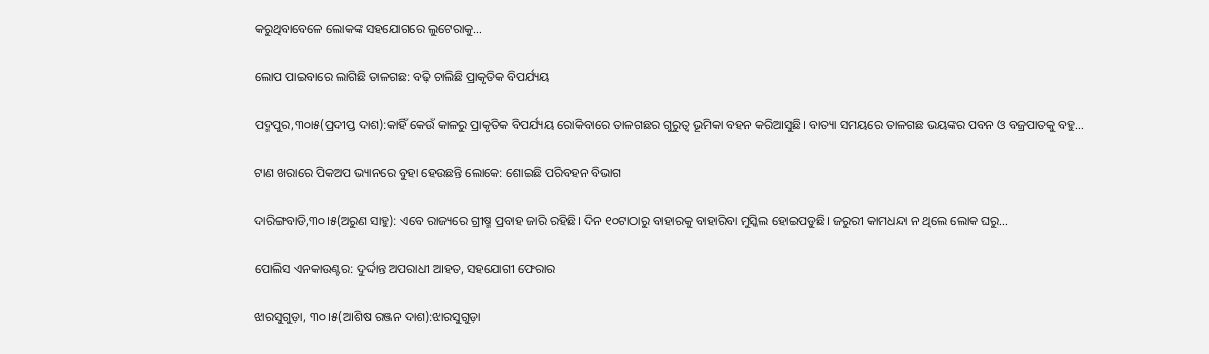କରୁଥିବାବେଳେ ଲୋକଙ୍କ ସହଯୋଗରେ ଲୁଟେରାକୁ…

ଲୋପ ପାଇବାରେ ଲାଗିଛି ତାଳଗଛ: ବଢ଼ି ଚାଲିଛି ପ୍ରାକୃତିକ ବିପର୍ଯ୍ୟୟ

ପଦ୍ମପୁର,୩୦ା୫(ପ୍ରଦୀପ୍ତ ଦାଶ):କାହିଁ କେଉଁ କାଳରୁ ପ୍ରାକୃତିକ ବିପର୍ଯ୍ୟୟ ରୋକିବାରେ ତାଳଗଛର ଗୁରୁତ୍ୱ ଭୂମିକା ବହନ କରିଆସୁଛି। ବାତ୍ୟା ସମୟରେ ତାଳଗଛ ଭୟଙ୍କର ପବନ ଓ ବଜ୍ରପାତକୁ ବହୁ…

ଟାଣ ଖରାରେ ପିକଅପ ଭ୍ୟାନରେ ବୁହା ହେଉଛନ୍ତି ଲୋକେ: ଶୋଇଛି ପରିବହନ ବିଭାଗ

ଦାରିଙ୍ଗବାଡି,୩୦।୫(ଅରୁଣ ସାହୁ): ଏବେ ରାଜ୍ୟରେ ଗ୍ରୀଷ୍ମ ପ୍ରବାହ ଜାରି ରହିଛି। ଦିନ ୧୦ଟାଠାରୁ ବାହାରକୁ ବାହାରିବା ମୁସ୍କିଲ ହୋଇପଡୁଛି। ଜରୁରୀ କାମଧନ୍ଦା ନ ଥିଲେ ଲୋକ ଘରୁ…

ପୋଲିସ ଏନକାଉଣ୍ଟର: ଦୁର୍ଦ୍ଦାନ୍ତ ଅପରାଧୀ ଆହତ, ସହଯୋଗୀ ଫେରାର

ଝାରସୁଗୁଡ଼ା, ୩୦।୫(ଆଶିଷ ରଞ୍ଜନ ଦାଶ):ଝାରସୁଗୁଡ଼ା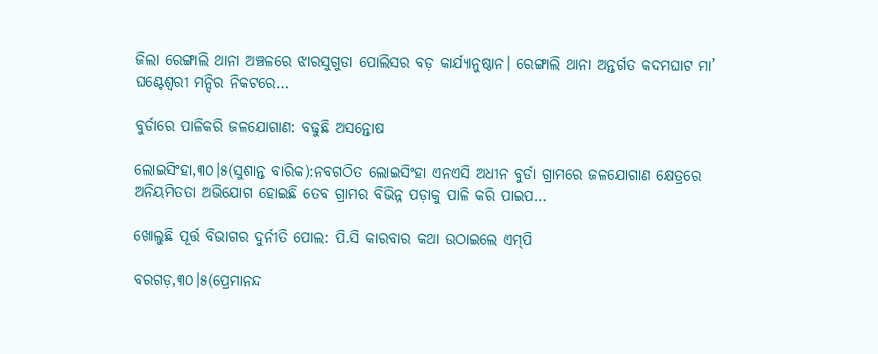ଜିଲା ରେଙ୍ଗାଲି ଥାନା ଅଞ୍ଚଳରେ ଝାରସୁଗୁଡା ପୋଲିସର ବଡ଼ କାର୍ଯ୍ୟାନୁଷ୍ଠାନ। ରେଙ୍ଗାଲି ଥାନା ଅନ୍ତର୍ଗତ କଦମଘାଟ ମା’ ଘଣ୍ଟେଶ୍ୱରୀ ମନ୍ଦିର ନିକଟରେ…

ବୁର୍ଡାରେ ପାଳିକରି ଜଳଯୋଗାଣ: ବଢୁଛି ଅସନ୍ତୋଷ

ଲୋଇସିଂହା,୩୦।୫(ସୁଶାନ୍ତ ବାରିକ):ନବଗଠିତ ଲୋଇସିଂହା ଏନଏସି ଅଧୀନ ବୁର୍ଡା ଗ୍ରାମରେ ଜଳଯୋଗାଣ କ୍ଷେତ୍ରରେ ଅନିୟମିତତା ଅଭିଯୋଗ ହୋଇଛି ତେବ ଗ୍ରାମର ବିଭିନ୍ନ ପଡ଼ାକୁ ପାଳି କରି ପାଇପ…

ଖୋଲୁଛି ପୂର୍ତ୍ତ ବିଭାଗର ଦୁର୍ନୀତି ପୋଲ: ପି.ସି କାରବାର କଥା ଉଠାଇଲେ ଏମ୍‌ପି

ବରଗଡ଼,୩୦।୫(ପ୍ରେମାନନ୍ଦ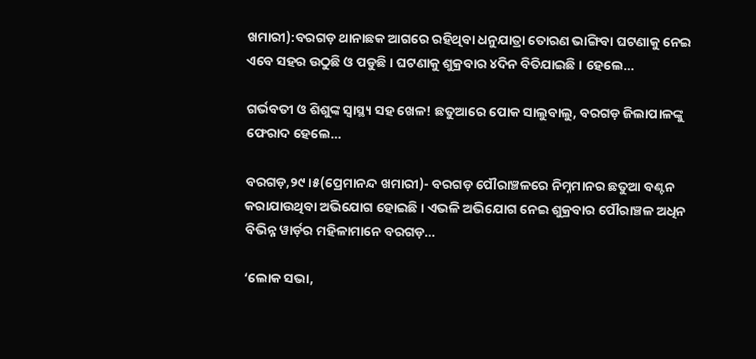ଖମାରୀ):ବରଗଡ଼ ଥାନାଛକ ଆଗରେ ରହିଥିବା ଧନୁଯାତ୍ରା ତୋରଣ ଭାଙ୍ଗିବା ଘଟଣାକୁ ନେଇ ଏବେ ସହର ଉଠୁଛି ଓ ପଡୁଛି। ଘଟଣାକୁ ଶୁକ୍ରବାର ୪ଦିନ ବିତିଯାଇଛି। ହେଲେ…

ଗର୍ଭବତୀ ଓ ଶିଶୁଙ୍କ ସ୍ୱାସ୍ଥ୍ୟ ସହ ଖେଳ! ଛତୁଆରେ ପୋକ ସାଲୁବାଲୁ, ବରଗଡ଼ ଜିଲାପାଳଙ୍କୁ ଫେରାଦ ହେଲେ…

ବରଗଡ଼,୨୯।୫(ପ୍ରେମାନନ୍ଦ ଖମାରୀ)- ବରଗଡ଼ ପୌରାଞ୍ଚଳରେ ନିମ୍ନମାନର ଛତୁଆ ବଣ୍ଟନ କରାଯାଉଥିବା ଅଭିଯୋଗ ହୋଇଛି। ଏଭଳି ଅଭିଯୋଗ ନେଇ ଶୁକ୍ରବାର ପୌରାଞ୍ଚଳ ଅଧିନ ବିଭିନ୍ନ ୱାର୍ଡ଼ର ମହିଳାମାନେ ବରଗଡ଼…

‘ଲୋକ ସଭା,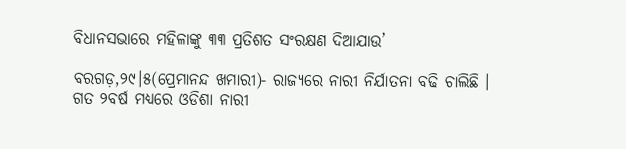ବିଧାନସଭାରେ ମହିଳାଙ୍କୁ ୩୩ ପ୍ରତିଶତ ସଂରକ୍ଷଣ ଦିଆଯାଉ’

ବରଗଡ଼,୨୯।୫(ପ୍ରେମାନନ୍ଦ ଖମାରୀ)- ରାଜ୍ୟରେ ନାରୀ ନିର୍ଯାତନା ବଢି ଚାଲିଛି । ଗତ ୨ବର୍ଷ ମଧ୍ୟରେ ଓଡିଶା ନାରୀ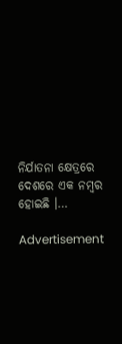ନିର୍ଯାତନା କ୍ଷେତ୍ରରେ ଦେଶରେ ଏକ ନମ୍ବର ହୋଇଛି ।…

Advertisement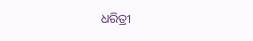ଧରିତ୍ରୀ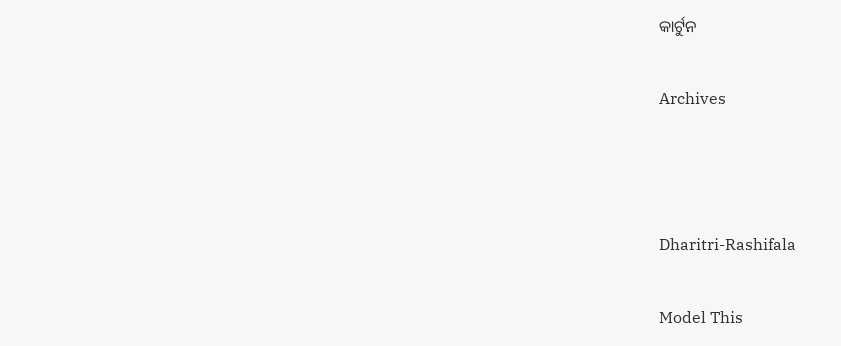କାର୍ଟୁନ

Archives



Dharitri-Rashifala

Model This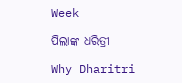Week

ପିଲାଙ୍କ ଧରିତ୍ରୀ

Why Dharitri